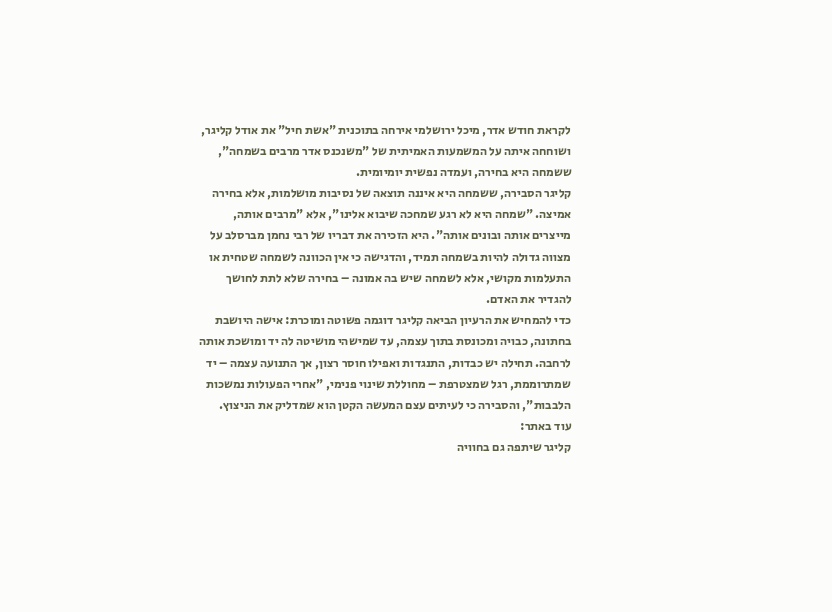לקראת חודש אדר, מיכל ירושלמי אירחה בתוכנית "אשת חיל" את אודל קליגר, ושוחחה איתה על המשמעות האמיתית של "משנכנס אדר מרבים בשמחה", ששמחה היא בחירה, ועמדה נפשית יומיומית.
קליגר הסבירה, ששמחה היא איננה תוצאה של נסיבות מושלמות, אלא בחירה אמיצה. "שמחה היא לא רגע שמחכה שיבוא אלינו", אלא "מרבים אותה, מייצרים אותה ובונים אותה". היא הזכירה את דבריו של רבי נחמן מברסלב על מצווה גדולה להיות בשמחה תמיד, והדגישה כי אין הכוונה לשמחה שטחית או התעלמות מקושי, אלא לשמחה שיש בה אמונה – בחירה שלא לתת לחושך להגדיר את האדם.
כדי להמחיש את הרעיון הביאה קליגר דוגמה פשוטה ומוכרת: אישה היושבת בחתונה, כבויה ומכונסת בתוך עצמה, עד שמישהי מושיטה לה יד ומושכת אותה לרחבה. תחילה יש כבדות, התנגדות ואפילו חוסר רצון, אך התנועה עצמה – יד שמתרוממת, רגל שמצטרפת – מחוללת שינוי פנימי, "אחרי הפעולות נמשכות הלבבות", והסבירה כי לעיתים עצם המעשה הקטן הוא שמדליק את הניצוץ.
עוד באתר:
קליגר שיתפה גם בחוויה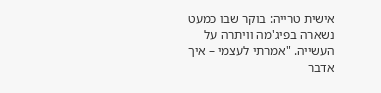אישית טרייה: בוקר שבו כמעט נשארה בפיג'מה וויתרה על העשייה. "אמרתי לעצמי – איך אדבר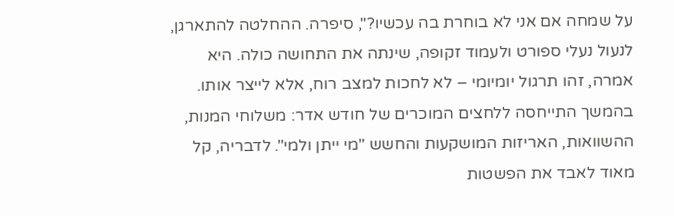על שמחה אם אני לא בוחרת בה עכשיו?", סיפרה. ההחלטה להתארגן, לנעול נעלי ספורט ולעמוד זקופה, שינתה את התחושה כולה. היא אמרה, זהו תרגול יומיומי – לא לחכות למצב רוח, אלא לייצר אותו.
בהמשך התייחסה ללחצים המוכרים של חודש אדר: משלוחי המנות, ההשוואות, האריזות המושקעות והחשש "מי ייתן ולמי". לדבריה, קל מאוד לאבד את הפשטות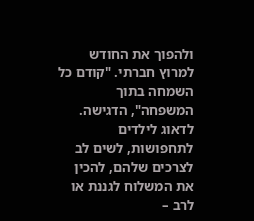ולהפוך את החודש למרוץ חברתי. "קודם כל השמחה בתוך המשפחה", הדגישה. לדאוג לילדים לתחפושות, לשים לב לצרכים שלהם, להכין את המשלוח לגננת או לרב –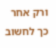ורק אחר כך לחשוב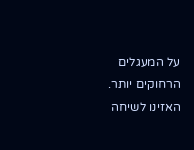על המעגלים הרחוקים יותר.
האזינו לשיחה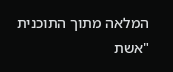המלאה מתוך התוכנית "אשת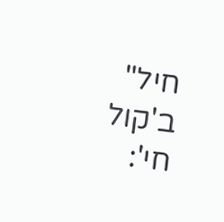חיל" ב'קול חי':